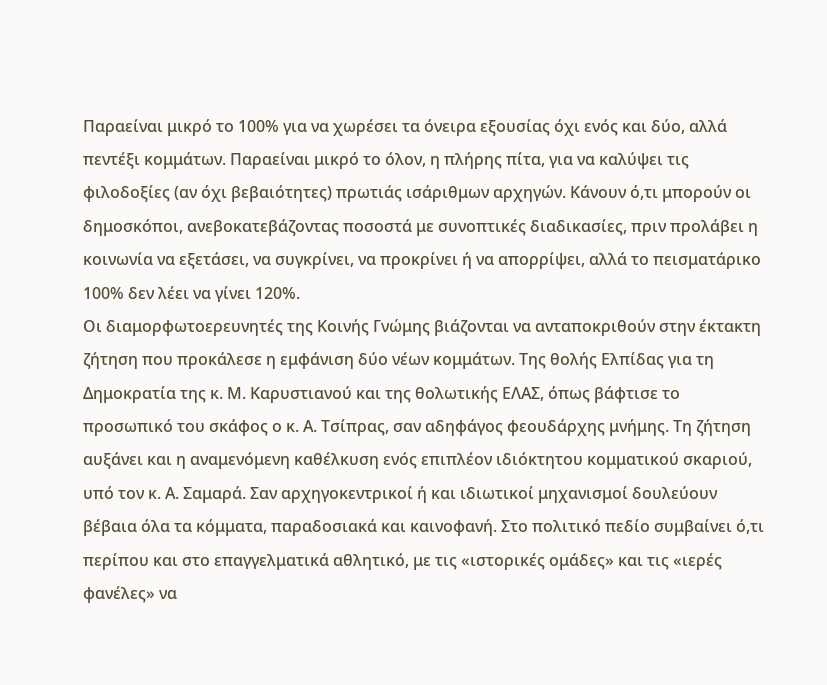Παραείναι μικρό το 100% για να χωρέσει τα όνειρα εξουσίας όχι ενός και δύο, αλλά πεντέξι κομμάτων. Παραείναι μικρό το όλον, η πλήρης πίτα, για να καλύψει τις φιλοδοξίες (αν όχι βεβαιότητες) πρωτιάς ισάριθμων αρχηγών. Κάνουν ό,τι μπορούν οι δημοσκόποι, ανεβοκατεβάζοντας ποσοστά με συνοπτικές διαδικασίες, πριν προλάβει η κοινωνία να εξετάσει, να συγκρίνει, να προκρίνει ή να απορρίψει, αλλά το πεισματάρικο 100% δεν λέει να γίνει 120%.
Οι διαμορφωτοερευνητές της Κοινής Γνώμης βιάζονται να ανταποκριθούν στην έκτακτη ζήτηση που προκάλεσε η εμφάνιση δύο νέων κομμάτων. Της θολής Ελπίδας για τη Δημοκρατία της κ. Μ. Καρυστιανού και της θολωτικής ΕΛΑΣ, όπως βάφτισε το προσωπικό του σκάφος ο κ. Α. Τσίπρας, σαν αδηφάγος φεουδάρχης μνήμης. Τη ζήτηση αυξάνει και η αναμενόμενη καθέλκυση ενός επιπλέον ιδιόκτητου κομματικού σκαριού, υπό τον κ. Α. Σαμαρά. Σαν αρχηγοκεντρικοί ή και ιδιωτικοί μηχανισμοί δουλεύουν βέβαια όλα τα κόμματα, παραδοσιακά και καινοφανή. Στο πολιτικό πεδίο συμβαίνει ό,τι περίπου και στο επαγγελματικά αθλητικό, με τις «ιστορικές ομάδες» και τις «ιερές φανέλες» να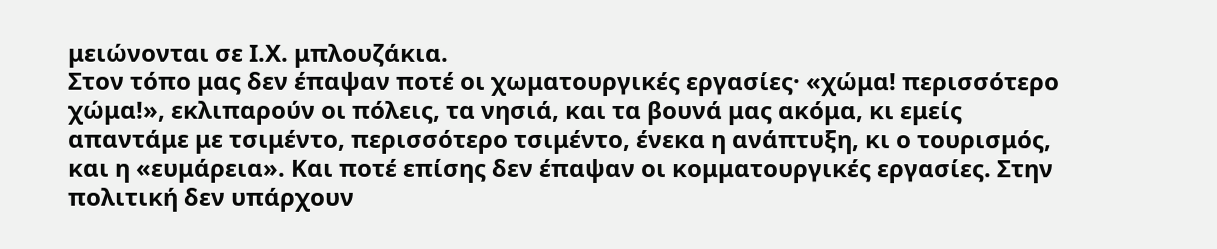μειώνονται σε Ι.Χ. μπλουζάκια.
Στον τόπο μας δεν έπαψαν ποτέ οι χωματουργικές εργασίες· «χώμα! περισσότερο χώμα!», εκλιπαρούν οι πόλεις, τα νησιά, και τα βουνά μας ακόμα, κι εμείς απαντάμε με τσιμέντο, περισσότερο τσιμέντο, ένεκα η ανάπτυξη, κι ο τουρισμός, και η «ευμάρεια». Και ποτέ επίσης δεν έπαψαν οι κομματουργικές εργασίες. Στην πολιτική δεν υπάρχουν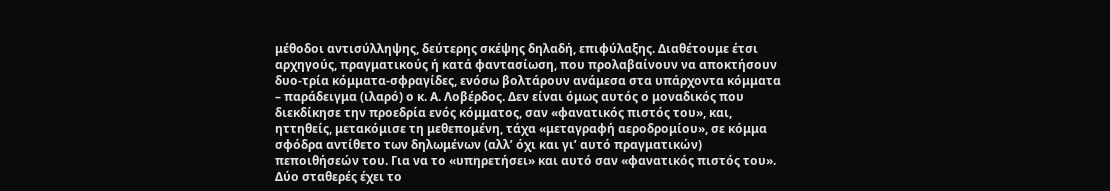μέθοδοι αντισύλληψης, δεύτερης σκέψης δηλαδή, επιφύλαξης. Διαθέτουμε έτσι αρχηγούς, πραγματικούς ή κατά φαντασίωση, που προλαβαίνουν να αποκτήσουν δυο-τρία κόμματα-σφραγίδες, ενόσω βολτάρουν ανάμεσα στα υπάρχοντα κόμματα – παράδειγμα (ιλαρό) ο κ. Α. Λοβέρδος. Δεν είναι όμως αυτός ο μοναδικός που διεκδίκησε την προεδρία ενός κόμματος, σαν «φανατικός πιστός του», και, ηττηθείς, μετακόμισε τη μεθεπομένη, τάχα «μεταγραφή αεροδρομίου», σε κόμμα σφόδρα αντίθετο των δηλωμένων (αλλ’ όχι και γι’ αυτό πραγματικών) πεποιθήσεών του. Για να το «υπηρετήσει» και αυτό σαν «φανατικός πιστός του».
Δύο σταθερές έχει το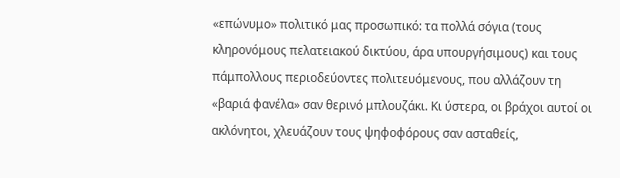«επώνυμο» πολιτικό μας προσωπικό: τα πολλά σόγια (τους κληρονόμους πελατειακού δικτύου, άρα υπουργήσιμους) και τους πάμπολλους περιοδεύοντες πολιτευόμενους, που αλλάζουν τη «βαριά φανέλα» σαν θερινό μπλουζάκι. Κι ύστερα, οι βράχοι αυτοί οι ακλόνητοι, χλευάζουν τους ψηφοφόρους σαν ασταθείς,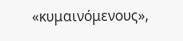«κυμαινόμενους»,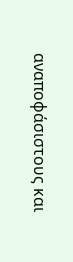αναποφάσιστους και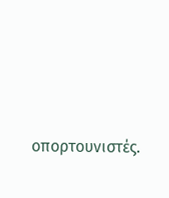οπορτουνιστές.